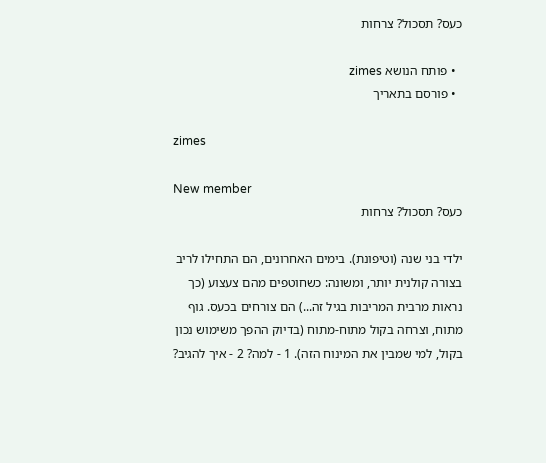כעס? תסכול? צרחות

  • פותח הנושא zimes
  • פורסם בתאריך

zimes

New member
כעס? תסכול? צרחות

ילדי בני שנה (וטיפונת). בימים האחרונים, הם התחילו לריב בצורה קולנית יותר, ומשונה: כשחוטפים מהם צעצוע (כך נראות מרבית המריבות בגיל זה...) הם צורחים בכעס. גוף מתוח, וצרחה בקול מתוח-מתוח (בדיוק ההפך משימוש נכון בקול, למי שמבין את המינוח הזה). 1 - למה? 2 - איך להגיב?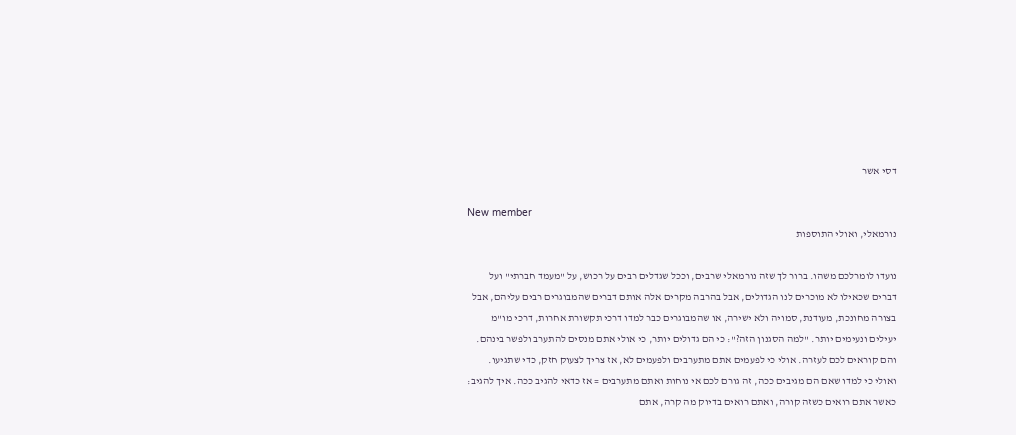דסי אשר

New member
נורמאלי, ואולי התוספות

נועדו לומרלכם משהו. ברור לך שזה נורמאלי שרבים, וככל שגדלים רבים על רכוש, על "מעמד חברתי" ועל דברים שכאילו לא מוכרים לנו הגדולים, אבל בהרבה מקרים אלה אותם דברים שהמבוגרים רבים עליהם, אבל בצורה מחונכת, מעודנת, סמויה ולא ישירה, או שהמבוגרים כבר למדו דרכי תקשורת אחרות, דרכי מו"מ יעילים ונעימים יותר. "למה הסגנון הזה?": כי הם גדולים יותר, כי אולי אתם מנסים להתערב ולפשר בינהם. והם קוראים לכם לעזרה. אולי כי לפעמים אתם מתערבים ולפעמים לא, אז צריך לצעוק חזק, כדי שתגיעו. ואולי כי למדו שאם הם מגיבים ככה, זה גורם לכם אי נוחות ואתם מתערבים = אז כדאי להגיב ככה. איך להגיב: כאשר אתם רואים כשזה קורה, ואתם רואים בדיוק מה קרה, אתם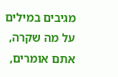מגיבים במילים על מה שקרה, אתם אומרים,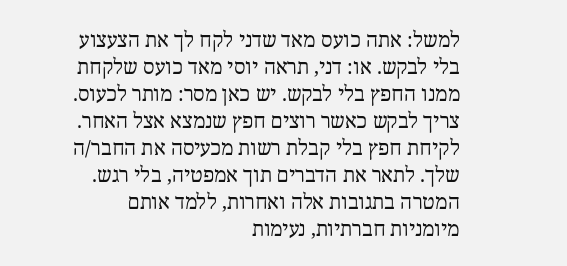למשל: אתה כועס מאד שדני לקח לך את הצעצוע בלי לבקש. או: דני, תראה יוסי מאד כועס שלקחת ממנו החפץ בלי לבקש. יש כאן מסר: מותר לכעוס. צריך לבקש כאשר רוצים חפץ שנמצא אצל האחר. לקיחת חפץ בלי קבלת רשות מכעיסה את החבר/ה שלך. לתאר את הדברים תוך אמפטיה, בלי רגש. המטרה בתגובות אלה ואחרות, ללמד אותם מיומניות חברתיות, נעימות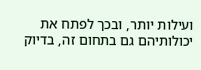ועילות יותר, ובכך לפתח את יכולותיהם גם בתחום זה, בדיוק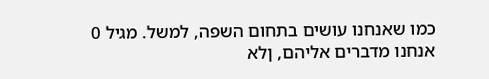כמו שאנחנו עושים בתחום השפה, למשל. מגיל 0 אנחנו מדברים אליהם, ןלא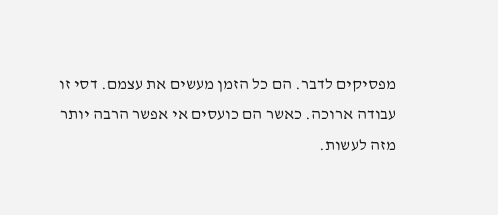מפסיקים לדבר. הם כל הזמן מעשים את עצמם. דסי זו עבודה ארוכה. כאשר הם כועסים אי אפשר הרבה יותר מזה לעשות.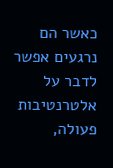כאשר הם נרגעים אפשר לדבר על אלטרנטיבות פעולה,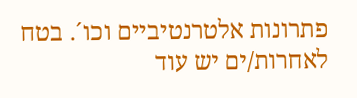פתרונות אלטרנטיביים וכו´. בטח לאחרות/ים יש עוד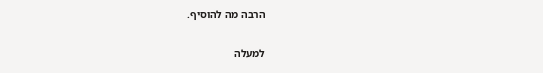הרבה מה להוסיף.

למעלה